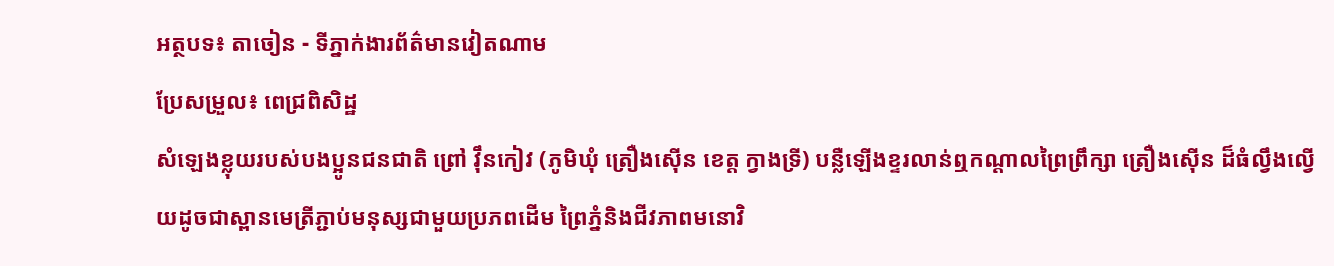អត្ថបទ៖ តាចៀន - ទីភ្នាក់ងារព័ត៌មានវៀតណាម
ប្រែសម្រួល៖ ពេជ្រពិសិដ្ឋ
សំឡេងខ្លុយរបស់បងប្អូនជនជាតិ ព្រៅ វ៉ឹនកៀវ (ភូមិឃុំ ត្រឿងស៊ើន ខេត្ត ក្វាងទ្រី) បន្លឺឡើងខ្ទរលាន់ឮកណ្តាលព្រៃព្រឹក្សា ត្រឿងស៊ើន ដ៏ធំល្វឹងល្វើយដូចជាស្ពានមេត្រីភ្ជាប់មនុស្សជាមួយប្រភពដើម ព្រៃភ្នំនិងជីវភាពមនោវិ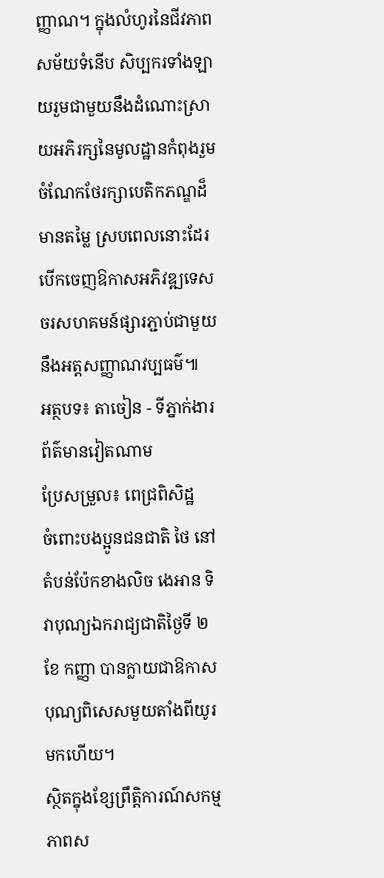ញ្ញាណ។ ក្នុងលំហូរនៃជីវភាពសម័យទំនើប សិប្បករទាំងឡាយរួមជាមួយនឹងដំណោះស្រាយអភិរក្សនៃមូលដ្ឋានកំពុងរួមចំណែកថែរក្សាបេតិកភណ្ឌដ៏មានតម្លៃ ស្របពេលនោះដែរបើកចេញឱកាសអភិវឌ្ឍទេសចរសហគមន៍ផ្សារភ្ជាប់ជាមួយនឹងអត្តសញ្ញាណវប្បធម៌៕
អត្ថបទ៖ តាចៀន - ទីភ្នាក់ងារព័ត៌មានវៀតណាម
ប្រែសម្រួល៖ ពេជ្រពិសិដ្ឋ
ចំពោះបងប្អូនជនជាតិ ថៃ នៅតំបន់ប៉ែកខាងលិច ងេអាន ទិវាបុណ្យឯករាជ្យជាតិថ្ងៃទី ២ ខែ កញ្ញា បានក្លាយជាឱកាសបុណ្យពិសេសមួយតាំងពីយូរមកហើយ។
ស្ថិតក្នុងខ្សែព្រឹត្តិការណ៍សកម្មភាពស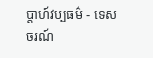ប្តាហ៍វប្បធម៌ - ទេសចរណ៍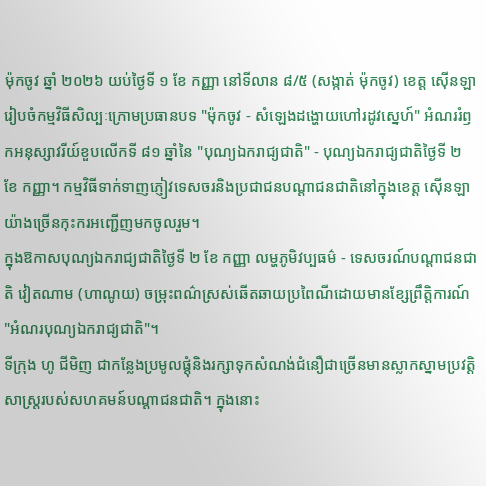ម៉ុកចូវ ឆ្នាំ ២០២៦ យប់ថ្ងៃទី ១ ខែ កញ្ញា នៅទីលាន ៨/៥ (សង្កាត់ ម៉ុកចូវ) ខេត្ត ស៊ើនឡា រៀបចំកម្មវិធីសិល្បៈក្រោមប្រធានបទ "ម៉ុកចូវ - សំឡេងដង្ហោយហៅរដូវស្នេហ៍" អំណររំឭកអនុស្សាវរីយ៍ខួបលើកទី ៨១ ឆ្នាំនៃ "បុណ្យឯករាជ្យជាតិ" - បុណ្យឯករាជ្យជាតិថ្ងៃទី ២ ខែ កញ្ញា។ កម្មវិធីទាក់ទាញភ្ញៀវទេសចរនិងប្រជាជនបណ្តាជនជាតិនៅក្នុងខេត្ត ស៊ើនឡា យ៉ាងច្រើនកុះករអញ្ជើញមកចូលរួម។
ក្នុងឱកាសបុណ្យឯករាជ្យជាតិថ្ងៃទី ២ ខែ កញ្ញា លម្ហភូមិវប្បធម៌ - ទេសចរណ៍បណ្តាជនជាតិ វៀតណាម (ហាណូយ) ចម្រុះពណ៌ស្រស់ឆើតឆាយប្រពៃណីដោយមានខ្សែព្រឹត្តិការណ៍ "អំណរបុណ្យឯករាជ្យជាតិ"។
ទីក្រុង ហូ ជីមិញ ជាកន្លែងប្រមូលផ្តុំនិងរក្សាទុកសំណង់ជំនឿជាច្រើនមានស្លាកស្នាមប្រវត្តិសាស្ត្ររបស់សហគមន៍បណ្តាជនជាតិ។ ក្នុងនោះ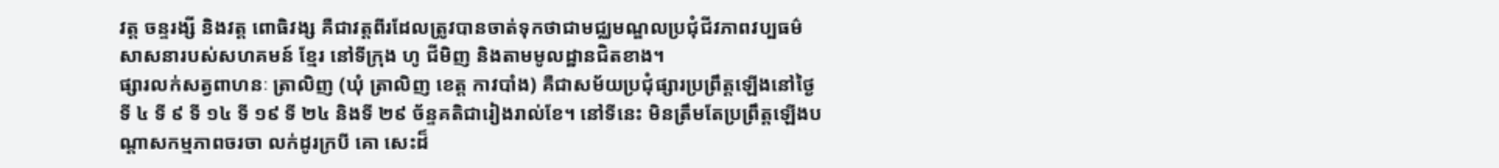វត្ត ចន្ទរង្សី និងវត្ត ពោធិវង្ស គឺជាវត្តពីរដែលត្រូវបានចាត់ទុកថាជាមជ្ឈមណ្ឌលប្រជុំជីវភាពវប្បធម៌ សាសនារបស់សហគមន៍ ខ្មែរ នៅទីក្រុង ហូ ជីមិញ និងតាមមូលដ្ឋានជិតខាង។
ផ្សារលក់សត្វពាហនៈ ត្រាលិញ (ឃុំ ត្រាលិញ ខេត្ត កាវបាំង) គឺជាសម័យប្រជុំផ្សារប្រព្រឹត្តឡើងនៅថ្ងៃទី ៤ ទី ៩ ទី ១៤ ទី ១៩ ទី ២៤ និងទី ២៩ ច័ន្ទគតិជារៀងរាល់ខែ។ នៅទីនេះ មិនត្រឹមតែប្រព្រឹត្តឡើងបណ្តាសកម្មភាពចរចា លក់ដូរក្របី គោ សេះដ៏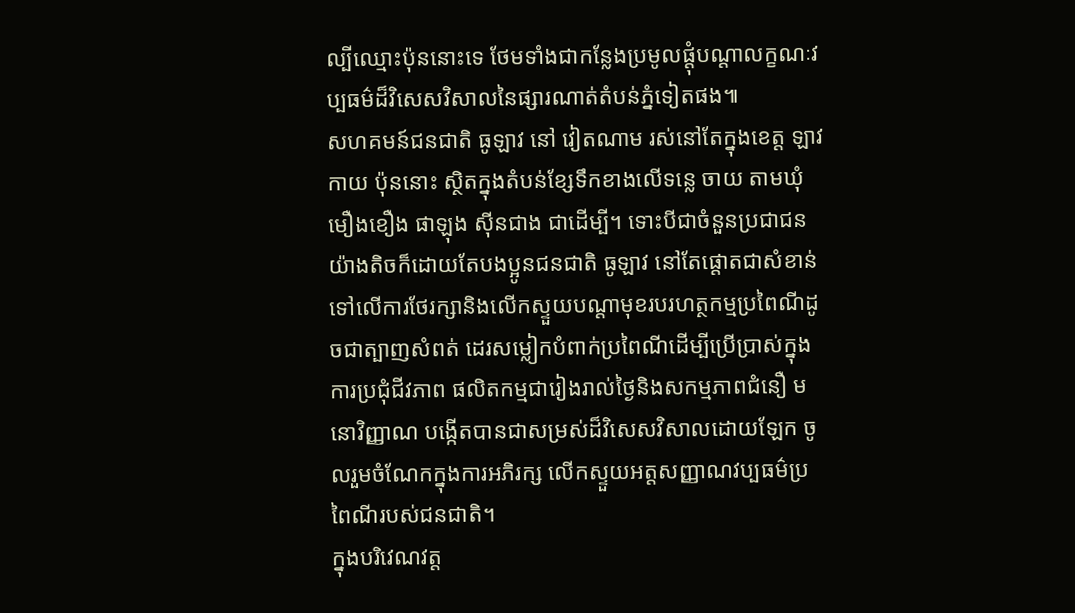ល្បីឈ្មោះប៉ុននោះទេ ថែមទាំងជាកន្លែងប្រមូលផ្តុំបណ្តាលក្ខណៈវប្បធម៌ដ៏វិសេសវិសាលនៃផ្សារណាត់តំបន់ភ្នំទៀតផង៕
សហគមន៍ជនជាតិ ធូឡាវ នៅ វៀតណាម រស់នៅតែក្នុងខេត្ត ឡាវកាយ ប៉ុននោះ ស្ថិតក្នុងតំបន់ខ្សែទឹកខាងលើទន្លេ ចាយ តាមឃុំ មឿងខឿង ផាឡុង ស៊ីនជាង ជាដើម្បី។ ទោះបីជាចំនួនប្រជាជនយ៉ាងតិចក៏ដោយតែបងប្អូនជនជាតិ ធូឡាវ នៅតែផ្តោតជាសំខាន់ទៅលើការថែរក្សានិងលើកស្ទួយបណ្តាមុខរបរហត្ថកម្មប្រពៃណីដូចជាត្បាញសំពត់ ដេរសម្លៀកបំពាក់ប្រពៃណីដើម្បីប្រើប្រាស់ក្នុងការប្រជុំជីវភាព ផលិតកម្មជារៀងរាល់ថ្ងៃនិងសកម្មភាពជំនឿ មនោវិញ្ញាណ បង្កើតបានជាសម្រស់ដ៏វិសេសវិសាលដោយឡែក ចូលរួមចំណែកក្នុងការអភិរក្ស លើកស្ទួយអត្តសញ្ញាណវប្បធម៌ប្រពៃណីរបស់ជនជាតិ។
ក្នុងបរិវេណវត្ត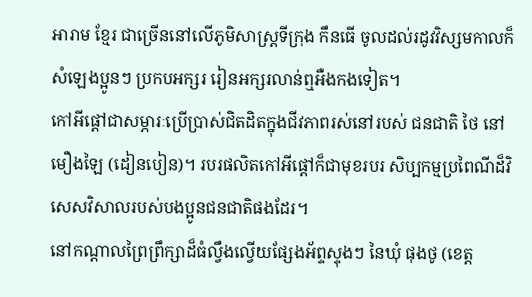អារាម ខ្មែរ ជាច្រើននៅលើភូមិសាស្ត្រទីក្រុង កឹនធើ ចូលដល់រដូវវិស្សមកាលក៏សំឡេងប្អូនៗ ប្រកបអក្សរ រៀនអក្សរលាន់ឮអឺងកងទៀត។
កៅអីផ្តៅជាសម្ភារៈប្រើប្រាស់ជិតដិតក្នុងជីវភាពរស់នៅរបស់ ជនជាតិ ថៃ នៅ មឿងឡៃ (ដៀនបៀន)។ របរផលិតកៅអីផ្តៅក៏ជាមុខរបរ សិប្បកម្មប្រពៃណីដ៏វិសេសវិសាលរបស់បងប្អូនជនជាតិផងដែរ។
នៅកណ្តាលព្រៃព្រឹក្សាដ៏ធំល្វឹងល្វើយផ្សែងអ័ព្ទស្ទុងៗ នៃឃុំ ផុងថូ (ខេត្ត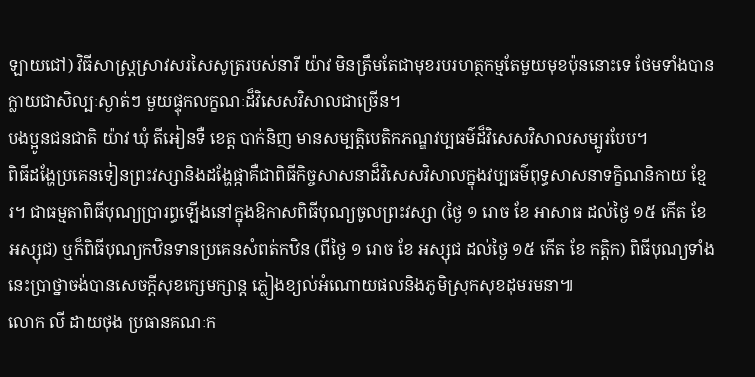ឡាយជៅ) វិធីសាស្ត្រស្រាវសរសៃសូត្ររបស់នារី យ៉ាវ មិនត្រឹមតែជាមុខរបរហត្ថកម្មតែមួយមុខប៉ុននោះទេ ថែមទាំងបានក្លាយជាសិល្បៈស្ងាត់ៗ មួយផ្ទុកលក្ខណៈដ៏វិសេសវិសាលជាច្រើន។
បងប្អូនជនជាតិ យ៉ាវ ឃុំ តីអៀនទឺ ខេត្ត បាក់និញ មានសម្បត្តិបេតិកភណ្ឌវប្បធម៌ដ៏វិសេសវិសាលសម្បូរបែប។
ពិធីដង្ហែប្រគេនទៀនព្រះវស្សានិងដង្ហែផ្កាគឺជាពិធីកិច្ចសាសនាដ៏វិសេសវិសាលក្នុងវប្បធម៌ពុទ្ធសាសនាទក្ខិណនិកាយ ខ្មែរ។ ជាធម្មតាពិធីបុណ្យប្រារព្ធឡើងនៅក្នុងឱកាសពិធីបុណ្យចូលព្រះវស្សា (ថ្ងៃ ១ រោច ខែ អាសាធ ដល់ថ្ងៃ ១៥ កើត ខែ អស្សុជ) ឬក៏ពិធីបុណ្យកឋិនទានប្រគេនសំពត់កឋិន (ពីថ្ងៃ ១ រោច ខែ អស្សុជ ដល់ថ្ងៃ ១៥ កើត ខែ កត្តិក) ពិធីបុណ្យទាំងនេះប្រាថ្នាចង់បានសេចក្តីសុខក្សេមក្សាន្ត ភ្លៀងខ្យល់អំណោយផលនិងភូមិស្រុកសុខដុមរមនា៕
លោក លី ដាយថុង ប្រធានគណៈក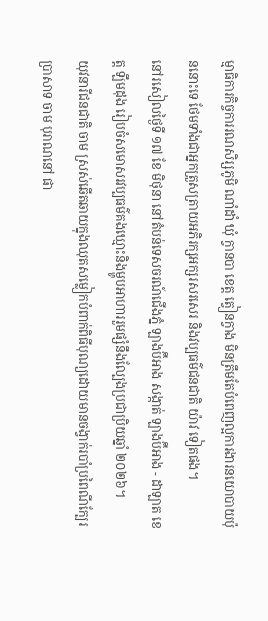ម្មាធិការកិច្ចការរណសិរ្សភូមិ ណាំដាំ ឃុំ ក្វានបា ខេត្ត ត្វៀនក្វាង មិនត្រឹមតែបំពេញល្អការងារនយោបាយប៉ុននោះទេ ថែមទាំងជាអ្នកត្រួសត្រាយអភិរក្សអក្សរសរសេរ និងវប្បធម៌ជនជាតិ យ៉ាវ ទៀតផង។
នៅរសៀលថ្ងៃទី ១៧ ខែ មិថុនា នៅតំបន់ទេសចរណ៍ជើងភ្នំ ឡាងប៊ីអាង សង្កាត់ ឡាងប៊ីអាង - ដាឡាត ខេត្ត ឡឹមដុង រៀបចំសមោសរវប្បធម៌គងឃ្មោះនិងម្ហូបអាហាររួមផ្សំនឹងល្បែងប្រជាប្រិយឆ្នាំ ២០២៦។
យុវនារីជនជាតិ ចាម ស្រស់ឆើតឆាយក្នុងឈុតសម្លៀកបំពាក់ពិធីបុណ្យដោយមានចង្វាក់របាំប្រពៃណីក្បែរប្រាសាទ ចាម បុរាណនៅ ផា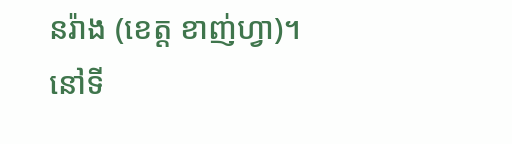នរ៉ាង (ខេត្ត ខាញ់ហ្វា)។
នៅទី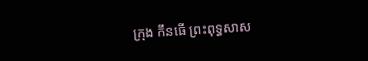ក្រុង កឹនធើ ព្រះពុទ្ធសាស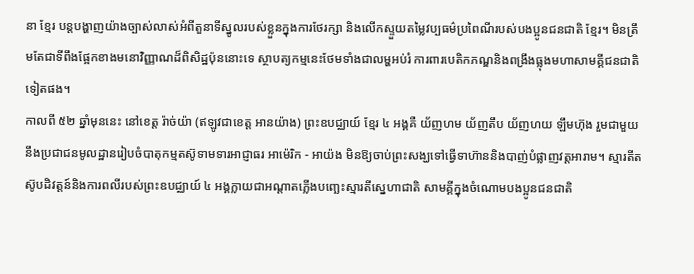នា ខ្មែរ បន្តបង្ហាញយ៉ាងច្បាស់លាស់អំពីតួនាទីស្នូលរបស់ខ្លួនក្នុងការថែរក្សា និងលើកស្ទួយតម្លៃវប្បធម៌ប្រពៃណីរបស់បងប្អូនជនជាតិ ខ្មែរ។ មិនត្រឹមតែជាទីពឹងផ្អែកខាងមនោវិញ្ញាណដ៏ពិសិដ្ឋប៉ុននោះទេ ស្ថាបត្យកម្មនេះថែមទាំងជាលម្ហអប់រំ ការពារបេតិកភណ្ឌនិងពង្រឹងធ្លុងមហាសាមគ្គីជនជាតិទៀតផង។
កាលពី ៥២ ឆ្នាំមុននេះ នៅខេត្ត រ៉ាច់យ៉ា (ឥឡូវជាខេត្ត អានយ៉ាង) ព្រះឧបជ្ឈាយ៍ ខ្មែរ ៤ អង្គគឺ យ័ញហម យ័ញតឹប យ័ញហយ ឡឹមហ៊ុង រួមជាមួយនឹងប្រជាជនមូលដ្ឋានរៀបចំបាតុកម្មតស៊ូទាមទារអាជ្ញាធរ អាម៉េរិក - អាយ៉ង មិនឱ្យចាប់ព្រះសង្ឃទៅធ្វើទាហ៊ាននិងបាញ់បំផ្លាញវត្តអារាម។ ស្មារតីតស៊ូបដិវត្តន៍និងការពលីរបស់ព្រះឧបជ្ឈាយ៍ ៤ អង្គក្លាយជាអណ្តាតភ្លើងបញ្ឆេះស្មារតីស្នេហាជាតិ សាមគ្គីក្នុងចំណោមបងប្អូនជនជាតិ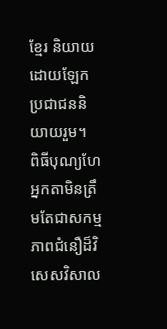ខ្មែរ និយាយដោយឡែក ប្រជាជននិយាយរួម។
ពិធីបុណ្យហែអ្នកតាមិនត្រឹមតែជាសកម្មភាពជំនឿដ៏វិសេសវិសាល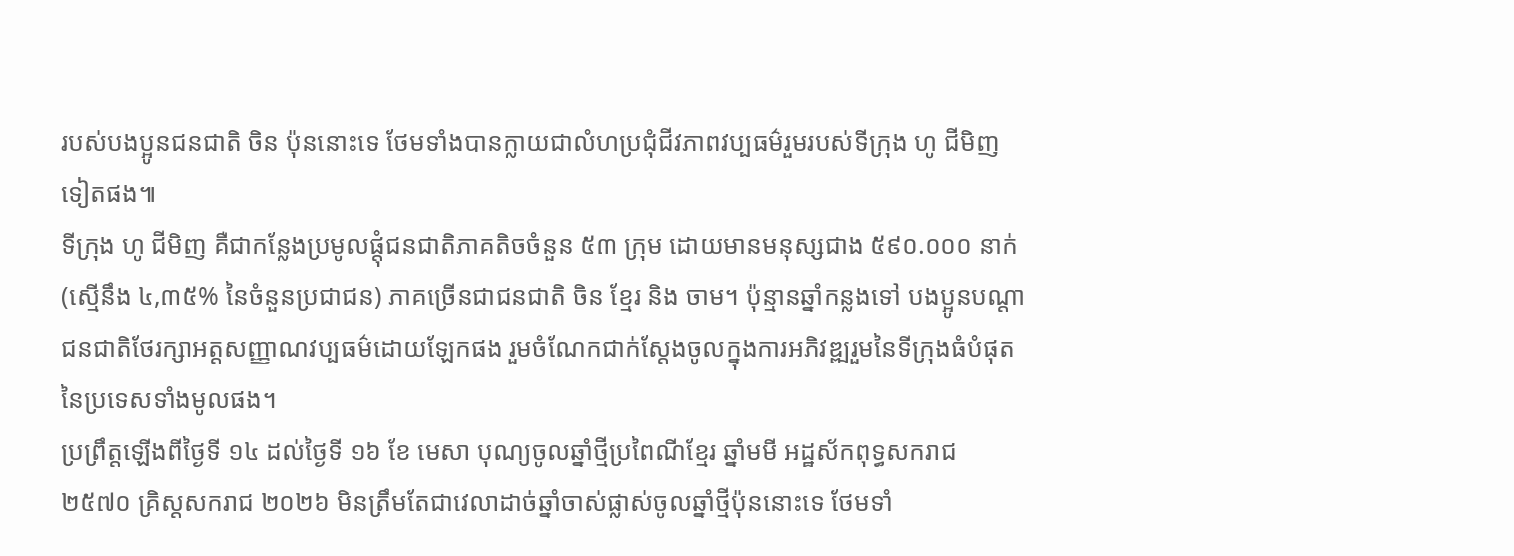របស់បងប្អូនជនជាតិ ចិន ប៉ុននោះទេ ថែមទាំងបានក្លាយជាលំហប្រជុំជីវភាពវប្បធម៌រួមរបស់ទីក្រុង ហូ ជីមិញ ទៀតផង៕
ទីក្រុង ហូ ជីមិញ គឺជាកន្លែងប្រមូលផ្តុំជនជាតិភាគតិចចំនួន ៥៣ ក្រុម ដោយមានមនុស្សជាង ៥៩០.០០០ នាក់ (ស្មើនឹង ៤,៣៥% នៃចំនួនប្រជាជន) ភាគច្រើនជាជនជាតិ ចិន ខ្មែរ និង ចាម។ ប៉ុន្មានឆ្នាំកន្លងទៅ បងប្អូនបណ្តាជនជាតិថែរក្សាអត្តសញ្ញាណវប្បធម៌ដោយឡែកផង រួមចំណែកជាក់ស្តែងចូលក្នុងការអភិវឌ្ឍរួមនៃទីក្រុងធំបំផុតនៃប្រទេសទាំងមូលផង។
ប្រព្រឹត្តឡើងពីថ្ងៃទី ១៤ ដល់ថ្ងៃទី ១៦ ខែ មេសា បុណ្យចូលឆ្នាំថ្មីប្រពៃណីខ្មែរ ឆ្នាំមមី អដ្ឋស័កពុទ្ធសករាជ ២៥៧០ គ្រិស្តសករាជ ២០២៦ មិនត្រឹមតែជាវេលាដាច់ឆ្នាំចាស់ផ្លាស់ចូលឆ្នាំថ្មីប៉ុននោះទេ ថែមទាំ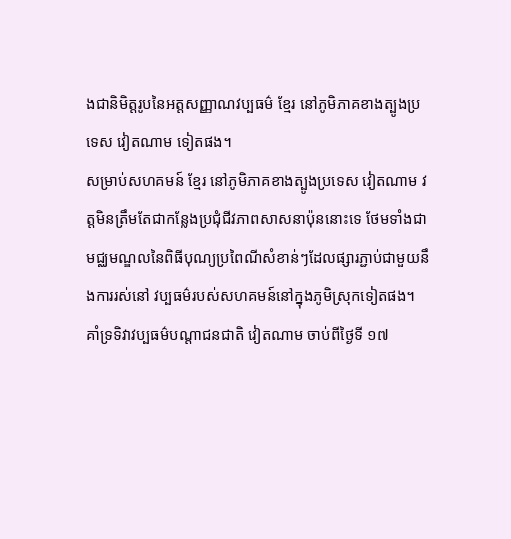ងជានិមិត្តរូបនៃអត្តសញ្ញាណវប្បធម៌ ខ្មែរ នៅភូមិភាគខាងត្បូងប្រទេស វៀតណាម ទៀតផង។
សម្រាប់សហគមន៍ ខ្មែរ នៅភូមិភាគខាងត្បូងប្រទេស វៀតណាម វត្តមិនត្រឹមតែជាកន្លែងប្រជុំជីវភាពសាសនាប៉ុននោះទេ ថែមទាំងជាមជ្ឈមណ្ឌលនៃពិធីបុណ្យប្រពៃណីសំខាន់ៗដែលផ្សារភ្ជាប់ជាមួយនឹងការរស់នៅ វប្បធម៌របស់សហគមន៍នៅក្នុងភូមិស្រុកទៀតផង។
គាំទ្រទិវាវប្បធម៌បណ្តាជនជាតិ វៀតណាម ចាប់ពីថ្ងៃទី ១៧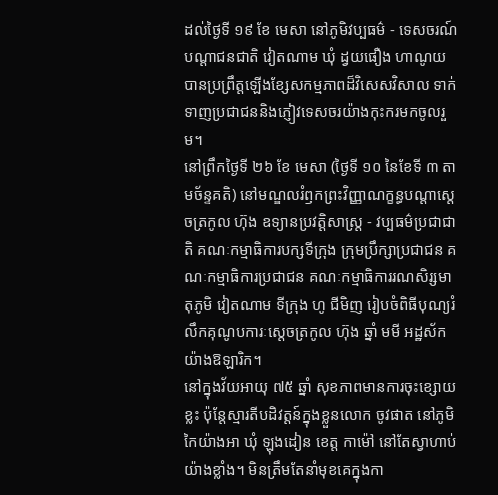ដល់ថ្ងៃទី ១៩ ខែ មេសា នៅភូមិវប្បធម៌ - ទេសចរណ៍បណ្តាជនជាតិ វៀតណាម ឃុំ ដ្វយផឿង ហាណូយ បានប្រព្រឹត្តឡើងខ្សែសកម្មភាពដ៏វិសេសវិសាល ទាក់ទាញប្រជាជននិងភ្ញៀវទេសចរយ៉ាងកុះករមកចូលរួម។
នៅព្រឹកថ្ងៃទី ២៦ ខែ មេសា (ថ្ងៃទី ១០ នៃខែទី ៣ តាមច័ន្ទគតិ) នៅមណ្ឌលរំឭកព្រះវិញ្ញាណក្ខន្ធបណ្តាស្តេចត្រកូល ហ៊ុង ឧទ្យានប្រវត្តិសាស្ត្រ - វប្បធម៌ប្រជាជាតិ គណៈកម្មាធិការបក្សទីក្រុង ក្រុមប្រឹក្សាប្រជាជន គណៈកម្មាធិការប្រជាជន គណៈកម្មាធិការរណសិរ្សមាតុភូមិ វៀតណាម ទីក្រុង ហូ ជីមិញ រៀបចំពិធីបុណ្យរំលឹកគុណូបការៈស្តេចត្រកូល ហ៊ុង ឆ្នាំ មមី អដ្ឋស័ក យ៉ាងឱឡារិក។
នៅក្នុងវ័យអាយុ ៧៥ ឆ្នាំ សុខភាពមានការចុះខ្សោយខ្លះ ប៉ុន្តែស្មារតីបដិវត្តន៍ក្នុងខ្លួនលោក ចូវផាត នៅភូមិ កៃយ៉ាងអា ឃុំ ឡុងដៀន ខេត្ត កាម៉ៅ នៅតែស្វាហាប់យ៉ាងខ្លាំង។ មិនត្រឹមតែនាំមុខគេក្នុងកា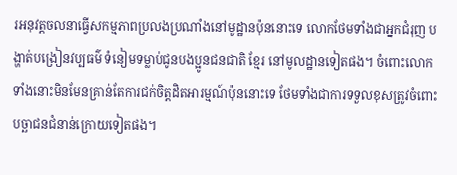រអនុវត្តចលនាធ្វើសកម្មភាពប្រលងប្រណាំងនៅមូដ្ឋានប៉ុននោះទេ លោកថែមទាំងជាអ្នកជំរុញ បង្ហាត់បង្រៀនវប្បធម៌ ទំនៀមទម្លាប់ជូនបងប្អូនជនជាតិ ខ្មែរ នៅមូលដ្ឋានទៀតផង។ ចំពោះលោកទាំងនោះមិនមែនគ្រាន់តែការជក់ចិត្តដិតអារម្មណ៍ប៉ុននោះទេ ថែមទាំងជាការទទួលខុសត្រូវចំពោះបច្ឆាជនជំនាន់ក្រោយទៀតផង។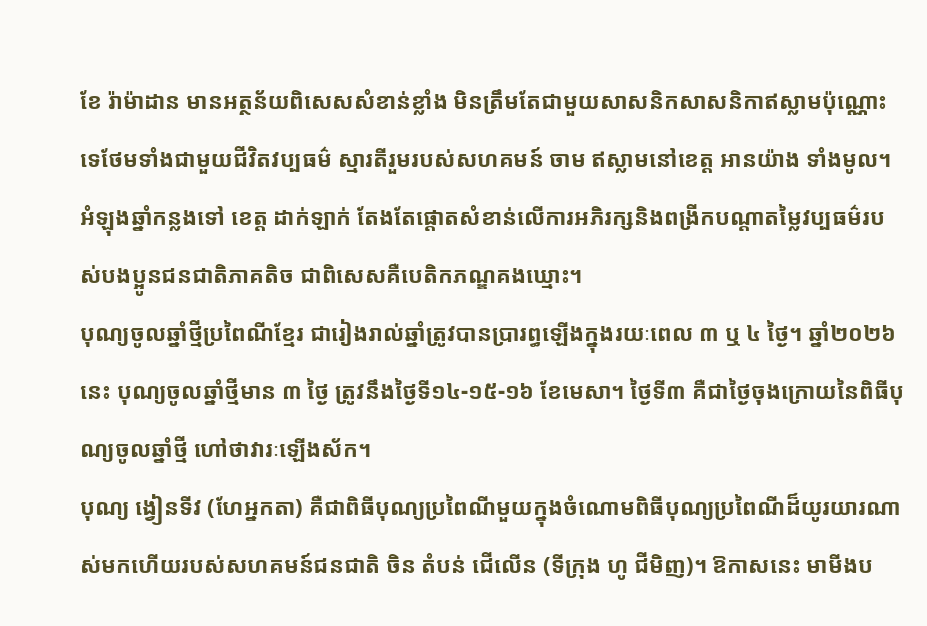ខែ រ៉ាម៉ាដាន មានអត្ថន័យពិសេសសំខាន់ខ្លាំង មិនត្រឹមតែជាមួយសាសនិកសាសនិកាឥស្លាមប៉ុណ្ណោះទេថែមទាំងជាមួយជីវិតវប្បធម៌ ស្មារតីរួមរបស់សហគមន៍ ចាម ឥស្លាមនៅខេត្ត អានយ៉ាង ទាំងមូល។
អំឡុងឆ្នាំកន្លងទៅ ខេត្ត ដាក់ឡាក់ តែងតែផ្តោតសំខាន់លើការអភិរក្សនិងពង្រីកបណ្តាតម្លៃវប្បធម៌របស់បងប្អូនជនជាតិភាគតិច ជាពិសេសគឺបេតិកភណ្ឌគងឃ្មោះ។
បុណ្យចូលឆ្នាំថ្មីប្រពៃណីខ្មែរ ជារៀងរាល់ឆ្នាំត្រូវបានប្រារព្ធឡើងក្នុងរយៈពេល ៣ ឬ ៤ ថ្ងៃ។ ឆ្នាំ២០២៦ នេះ បុណ្យចូលឆ្នាំថ្មីមាន ៣ ថ្ងៃ ត្រូវនឹងថ្ងៃទី១៤-១៥-១៦ ខែមេសា។ ថ្ងៃទី៣ គឺជាថ្ងៃចុងក្រោយនៃពិធីបុណ្យចូលឆ្នាំថ្មី ហៅថាវារៈឡើងស័ក។
បុណ្យ ង្វៀនទីវ (ហែអ្នកតា) គឺជាពិធីបុណ្យប្រពៃណីមួយក្នុងចំណោមពិធីបុណ្យប្រពៃណីដ៏យូរយារណាស់មកហើយរបស់សហគមន៍ជនជាតិ ចិន តំបន់ ជើលើន (ទីក្រុង ហូ ជីមិញ)។ ឱកាសនេះ មាមីងប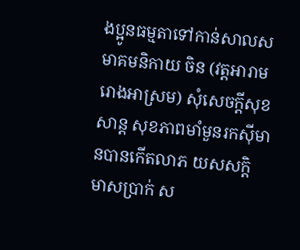ងប្អូនធម្មតាទៅកាន់សាលសមាគមនិកាយ ចិន (វត្តអារាម រោងអាស្រម) សុំសេចក្តីសុខសាន្ត សុខភាពមាំមួនរកស៊ីមានបានកើតលាភ យសសក្តិ មាសប្រាក់ ស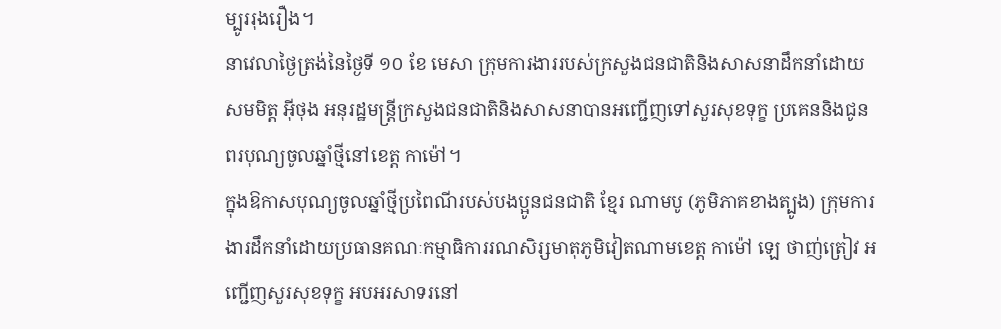ម្បូររុងរឿង។
នាវេលាថ្ងៃត្រង់នៃថ្ងៃទី ១០ ខែ មេសា ក្រុមការងាររបស់ក្រសួងជនជាតិនិងសាសនាដឹកនាំដោយសមមិត្ត អ៊ីថុង អនុរដ្ឋមន្ត្រីក្រសួងជនជាតិនិងសាសនាបានអញ្ជើញទៅសួរសុខទុក្ខ ប្រគេននិងជូនពរបុណ្យចូលឆ្នាំថ្មីនៅខេត្ត កាម៉ៅ។
ក្នុងឱកាសបុណ្យចូលឆ្នាំថ្មីប្រពៃណីរបស់បងប្អូនជនជាតិ ខ្មែរ ណាមបូ (ភូមិភាគខាងត្បូង) ក្រុមការងារដឹកនាំដោយប្រធានគណៈកម្មាធិការរណសិរ្សមាតុភូមិវៀតណាមខេត្ត កាម៉ៅ ឡេ ថាញ់ត្រៀវ អញ្ជើញសួរសុខទុក្ខ អបអរសាទរនៅ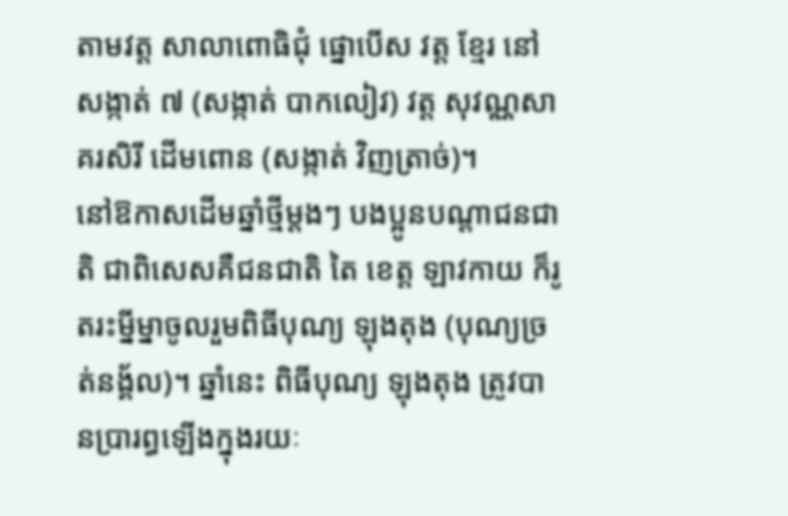តាមវត្ត សាលាពោធិជុំ ផ្នោបើស វត្ត ខ្មែរ នៅសង្កាត់ ៧ (សង្កាត់ បាកលៀវ) វត្ត សុវណ្ណសាគរសិរី ដើមពោន (សង្កាត់ វិញត្រាច់)។
នៅឱកាសដើមឆ្នាំថ្មីម្តងៗ បងប្អូនបណ្តាជនជាតិ ជាពិសេសគឺជនជាតិ តៃ ខេត្ត ឡាវកាយ ក៏រូតរះម្នីម្នាចូលរួមពិធីបុណ្យ ឡុងតុង (បុណ្យច្រត់នង្គ័ល)។ ឆ្នាំនេះ ពិធីបុណ្យ ឡុងតុង ត្រូវបានប្រារព្ធឡើងក្នុងរយៈ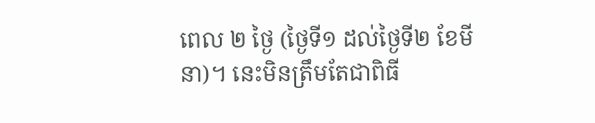ពេល ២ ថ្ងៃ (ថ្ងៃទី១ ដល់ថ្ងៃទី២ ខែមីនា)។ នេះមិនត្រឹមតែជាពិធី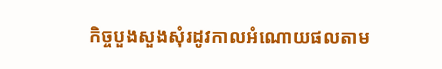កិច្ចបួងសួងសុំរដូវកាលអំណោយផលតាម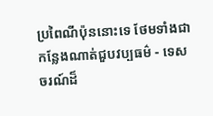ប្រពៃណីប៉ុននោះទេ ថែមទាំងជាកន្លែងណាត់ជួបវប្បធម៌ - ទេសចរណ៍ដ៏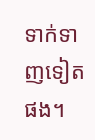ទាក់ទាញទៀតផង។